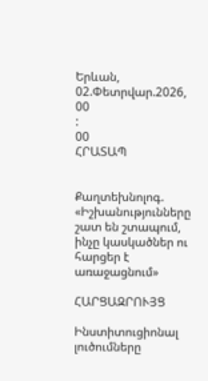Երևան, 02.Փետրվար.2026,
00
:
00
ՀՐԱՏԱՊ


Քաղտեխնոլոգ. «Իշխանությունները շատ են շտապում, ինչը կասկածներ ու հարցեր է առաջացնում»

ՀԱՐՑԱԶՐՈՒՅՑ

Ինստիտուցիոնալ լուծումները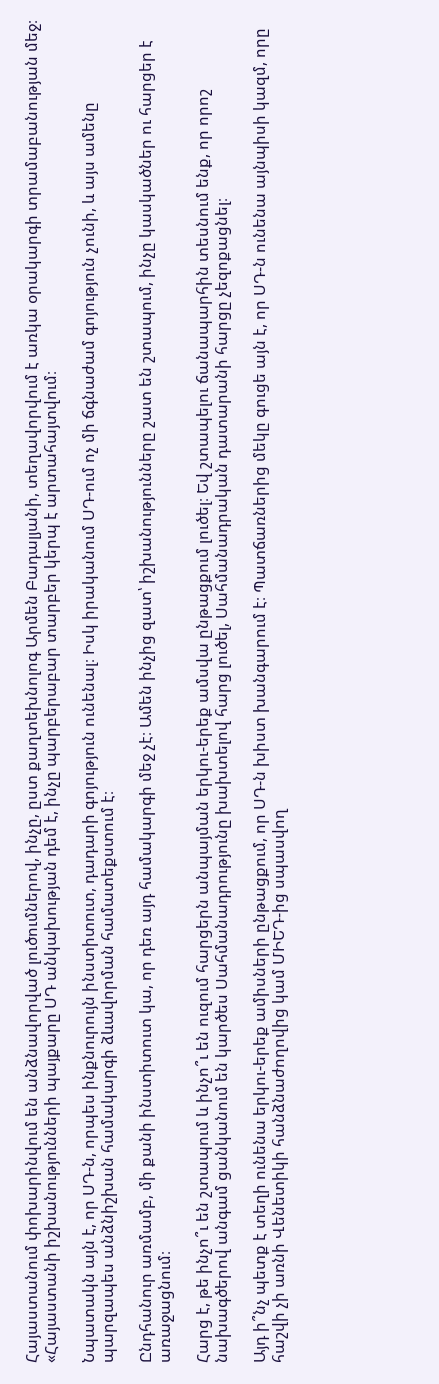Հայաստանում փոխարինվում են անձնավորված լուծումներով, ինչը, ըստ քաղտեխնոլոգ Արմեն Բադալյանի, տեղավորվում է առկա օրակարգի տրամաբանության մեջ։ «Հայաստանի իշխանությունների պայքարը ՍԴ անկախության դեմ է, ինչը պարբերաբար տարբեր կերպ է արտահայտվում։

Նպատակն այն է, որ ՍԴ-ն, որպես ինքնուրույն ինստիտուտ, դադարի գոյություն ունենալ։ Իսկ իրականում ՍԴ-ում ոչ մի ճգնաժամ գոյություն չունի, և այս ամենը պարզապես անձնիշխան համակարգի ձևավորման համատեքստում է։

Ընդհանուր առմամբ, մի քանի ինստիտուտ կա, որ դեռ այդ համակարգի մեջ չէ։ Ամեն ինչից զատ՝ իշխանությունները շատ են շտապում, ինչը կասկածներ ու հարցեր է առաջացնում։

Հարց է, թե ինչո՞ւ են շտապում և ինչո՞ւ են ուզում հարցերն անպայման երկու-երեք ամսվա ընթացքում լուծել։ Եվ շտապելու ճանապարհին տեսնում ենք, որ որոշ նախագծերով անգամ ցանկանում են կարծես Սահմանադրությունը խախտելով հարց լուծել, Սահմանադրական դատարանի հարցը չեզոքացնել։

Այդ ի՞նչ պետք է տեղի ունենա երկու-երեք ամիսների ընթացքում, որ ՍԴ-ն խիստ խանգարում է։ Պատճառներից մեկը գուցե այն է, որ ՍԴ-ն ունենա այնպիսի կազմ, որը հաշվի չի առնի Վենետիկի հանձնաժողովից կամ ՄԻԵԴ-ից սպասվող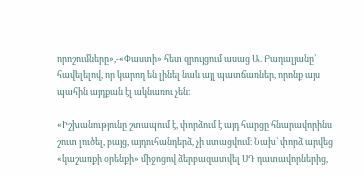որոշումները»,-«Փաստի» հետ զրույցում ասաց Ա. Բադալյանը՝ հավելելով, որ կարող են լինել նաև այլ պատճառներ, որոնք այս պահին այդքան էլ ակնառու չեն։

«Իշխանությունը շտապում է, փորձում է այդ հարցը հնարավորինս շուտ լուծել, բայց, այդուհանդերձ, չի ստացվում։ Նախ՝ փորձ արվեց «կաշառքի օրենքի» միջոցով ձերբազատվել ՍԴ դատավորներից,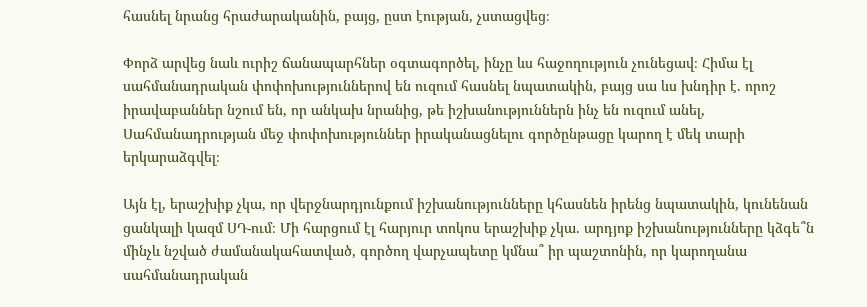հասնել նրանց հրաժարականին, բայց, ըստ էության, չստացվեց։

Փորձ արվեց նաև ուրիշ ճանապարհներ օգտագործել, ինչը ևս հաջողություն չունեցավ։ Հիմա էլ սահմանադրական փոփոխություններով են ուզում հասնել նպատակին, բայց սա ևս խնդիր է. որոշ իրավաբաններ նշում են, որ անկախ նրանից, թե իշխանություններն ինչ են ուզում անել, Սահմանադրության մեջ փոփոխություններ իրականացնելու գործընթացը կարող է մեկ տարի երկարաձգվել։

Այն էլ, երաշխիք չկա, որ վերջնարդյունքում իշխանությունները կհասնեն իրենց նպատակին, կունենան ցանկալի կազմ ՍԴ-ում։ Մի հարցում էլ հարյուր տոկոս երաշխիք չկա. արդյոք իշխանությունները կձգե՞ն մինչև նշված ժամանակահատված, գործող վարչապետը կմնա՞ իր պաշտոնին, որ կարողանա սահմանադրական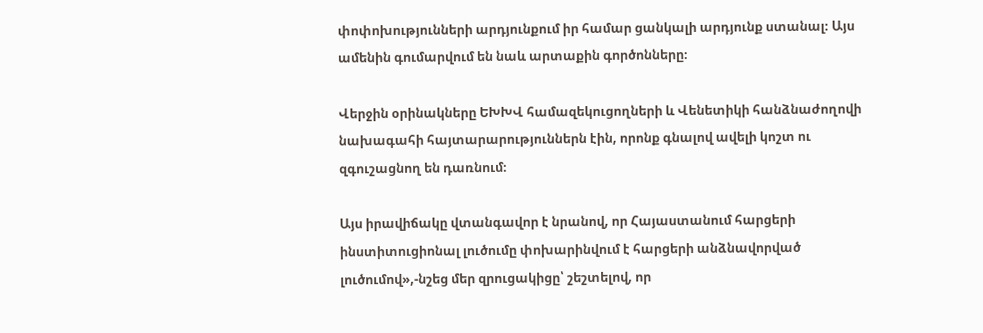փոփոխությունների արդյունքում իր համար ցանկալի արդյունք ստանալ։ Այս ամենին գումարվում են նաև արտաքին գործոնները։

Վերջին օրինակները ԵԽԽՎ համազեկուցողների և Վենետիկի հանձնաժողովի նախագահի հայտարարություններն էին, որոնք գնալով ավելի կոշտ ու զգուշացնող են դառնում։

Այս իրավիճակը վտանգավոր է նրանով, որ Հայաստանում հարցերի ինստիտուցիոնալ լուծումը փոխարինվում է հարցերի անձնավորված լուծումով»,-նշեց մեր զրուցակիցը՝ շեշտելով, որ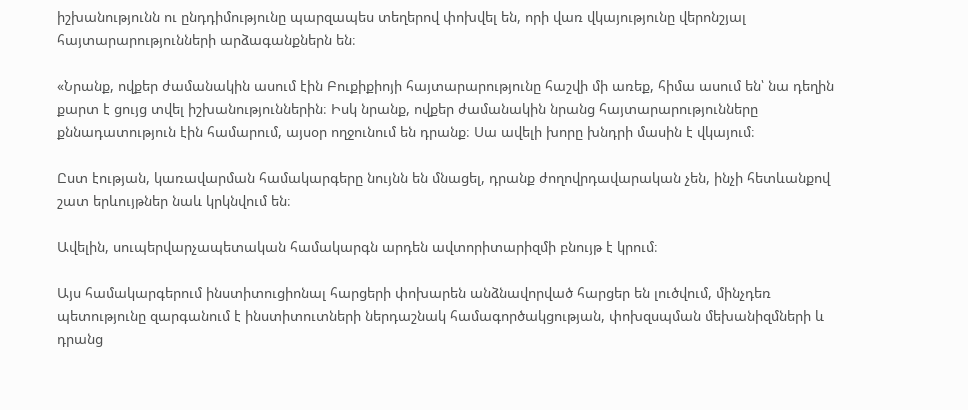իշխանությունն ու ընդդիմությունը պարզապես տեղերով փոխվել են, որի վառ վկայությունը վերոնշյալ հայտարարությունների արձագանքներն են։

«Նրանք, ովքեր ժամանակին ասում էին Բուքիքիոյի հայտարարությունը հաշվի մի առեք, հիմա ասում են՝ նա դեղին քարտ է ցույց տվել իշխանություններին։ Իսկ նրանք, ովքեր ժամանակին նրանց հայտարարությունները քննադատություն էին համարում, այսօր ողջունում են դրանք։ Սա ավելի խորը խնդրի մասին է վկայում։

Ըստ էության, կառավարման համակարգերը նույնն են մնացել, դրանք ժողովրդավարական չեն, ինչի հետևանքով շատ երևույթներ նաև կրկնվում են։

Ավելին, սուպերվարչապետական համակարգն արդեն ավտորիտարիզմի բնույթ է կրում։

Այս համակարգերում ինստիտուցիոնալ հարցերի փոխարեն անձնավորված հարցեր են լուծվում, մինչդեռ պետությունը զարգանում է ինստիտուտների ներդաշնակ համագործակցության, փոխզսպման մեխանիզմների և դրանց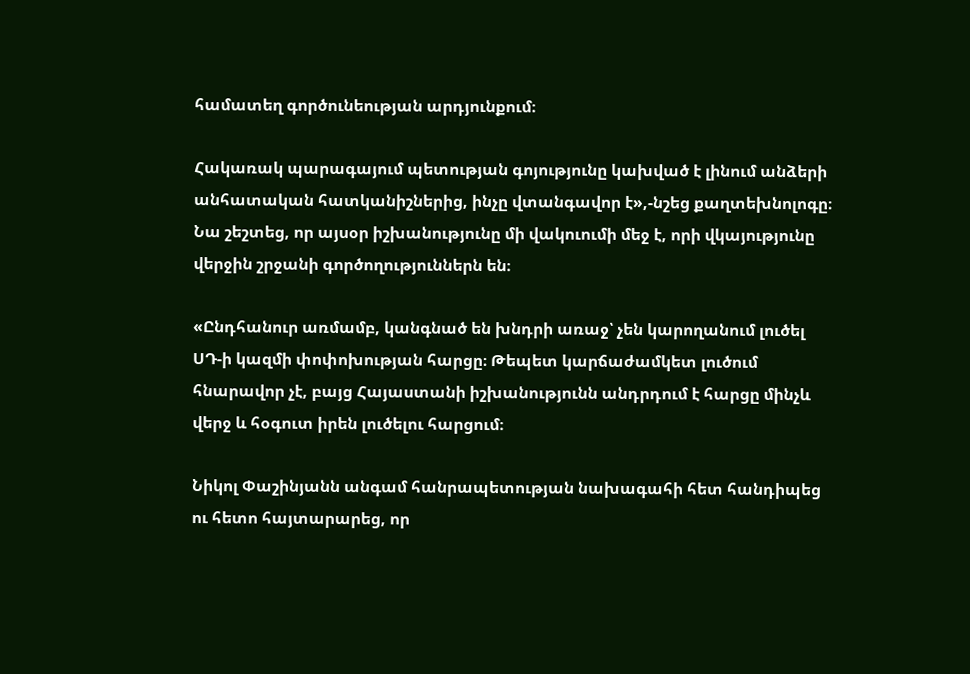համատեղ գործունեության արդյունքում։

Հակառակ պարագայում պետության գոյությունը կախված է լինում անձերի անհատական հատկանիշներից, ինչը վտանգավոր է»,-նշեց քաղտեխնոլոգը։ Նա շեշտեց, որ այսօր իշխանությունը մի վակուումի մեջ է, որի վկայությունը վերջին շրջանի գործողություններն են։

«Ընդհանուր առմամբ, կանգնած են խնդրի առաջ՝ չեն կարողանում լուծել ՍԴ-ի կազմի փոփոխության հարցը։ Թեպետ կարճաժամկետ լուծում հնարավոր չէ, բայց Հայաստանի իշխանությունն անդրդում է հարցը մինչև վերջ և հօգուտ իրեն լուծելու հարցում։

Նիկոլ Փաշինյանն անգամ հանրապետության նախագահի հետ հանդիպեց ու հետո հայտարարեց, որ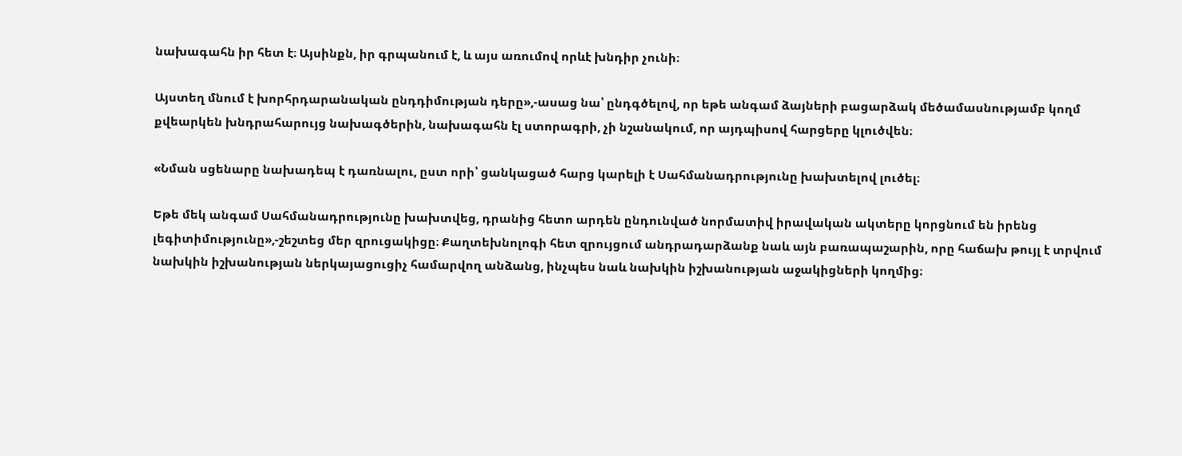նախագահն իր հետ է։ Այսինքն, իր գրպանում է, և այս առումով որևէ խնդիր չունի։

Այստեղ մնում է խորհրդարանական ընդդիմության դերը»,-ասաց նա՝ ընդգծելով, որ եթե անգամ ձայների բացարձակ մեծամասնությամբ կողմ քվեարկեն խնդրահարույց նախագծերին, նախագահն էլ ստորագրի, չի նշանակում, որ այդպիսով հարցերը կլուծվեն։

«Նման սցենարը նախադեպ է դառնալու, ըստ որի՝ ցանկացած հարց կարելի է Սահմանադրությունը խախտելով լուծել։

Եթե մեկ անգամ Սահմանադրությունը խախտվեց, դրանից հետո արդեն ընդունված նորմատիվ իրավական ակտերը կորցնում են իրենց լեգիտիմությունը»,-շեշտեց մեր զրուցակիցը։ Քաղտեխնոլոգի հետ զրույցում անդրադարձանք նաև այն բառապաշարին, որը հաճախ թույլ է տրվում նախկին իշխանության ներկայացուցիչ համարվող անձանց, ինչպես նաև նախկին իշխանության աջակիցների կողմից։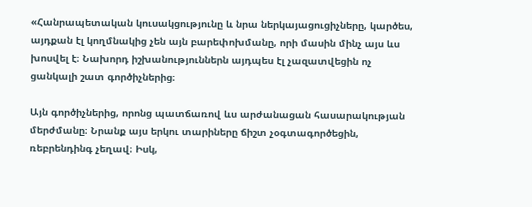«Հանրապետական կուսակցությունը և նրա ներկայացուցիչները, կարծես, այդքան էլ կողմնակից չեն այն բարեփոխմանը, որի մասին մինչ այս ևս խոսվել է։ Նախորդ իշխանություններն այդպես էլ չազատվեցին ոչ ցանկալի շատ գործիչներից։

Այն գործիչներից, որոնց պատճառով ևս արժանացան հասարակության մերժմանը։ Նրանք այս երկու տարիները ճիշտ չօգտագործեցին, ռեբրենդինգ չեղավ։ Իսկ,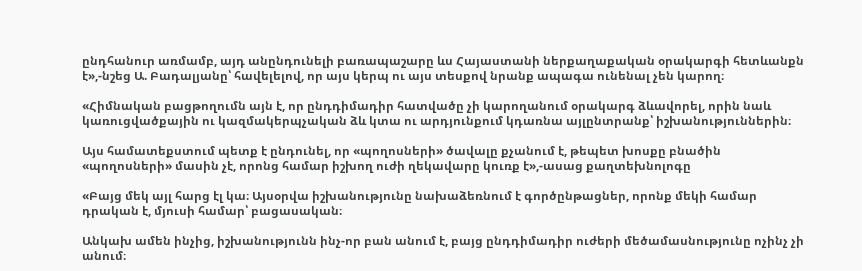ընդհանուր առմամբ, այդ անընդունելի բառապաշարը ևս Հայաստանի ներքաղաքական օրակարգի հետևանքն է»,-նշեց Ա. Բադալյանը՝ հավելելով, որ այս կերպ ու այս տեսքով նրանք ապագա ունենալ չեն կարող։

«Հիմնական բացթողումն այն է, որ ընդդիմադիր հատվածը չի կարողանում օրակարգ ձևավորել, որին նաև կառուցվածքային ու կազմակերպչական ձև կտա ու արդյունքում կդառնա այլընտրանք՝ իշխանություններին։

Այս համատեքստում պետք է ընդունել, որ «պողոսների» ծավալը քչանում է, թեպետ խոսքը բնածին «պողոսների» մասին չէ, որոնց համար իշխող ուժի ղեկավարը կուռք է»,-ասաց քաղտեխնոլոգը

«Բայց մեկ այլ հարց էլ կա։ Այսօրվա իշխանությունը նախաձեռնում է գործընթացներ, որոնք մեկի համար դրական է, մյուսի համար՝ բացասական։

Անկախ ամեն ինչից, իշխանությունն ինչ-որ բան անում է, բայց ընդդիմադիր ուժերի մեծամասնությունը ոչինչ չի անում։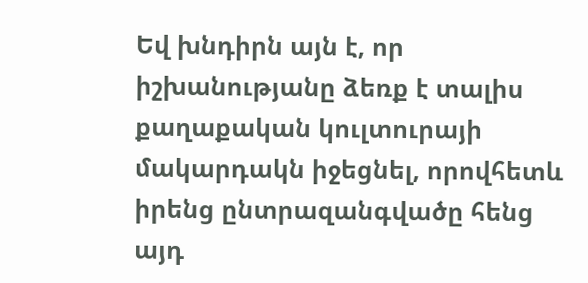Եվ խնդիրն այն է, որ իշխանությանը ձեռք է տալիս քաղաքական կուլտուրայի մակարդակն իջեցնել, որովհետև իրենց ընտրազանգվածը հենց այդ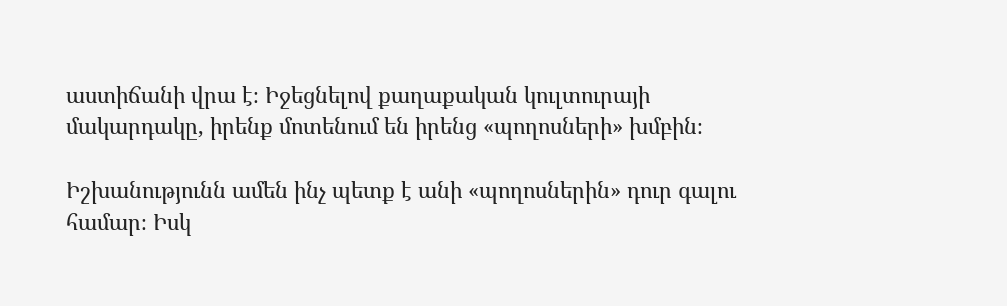աստիճանի վրա է։ Իջեցնելով քաղաքական կուլտուրայի մակարդակը, իրենք մոտենում են իրենց «պողոսների» խմբին։

Իշխանությունն ամեն ինչ պետք է անի «պողոսներին» դուր գալու համար։ Իսկ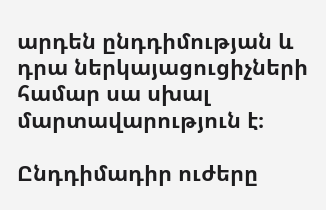արդեն ընդդիմության և դրա ներկայացուցիչների համար սա սխալ մարտավարություն է։

Ընդդիմադիր ուժերը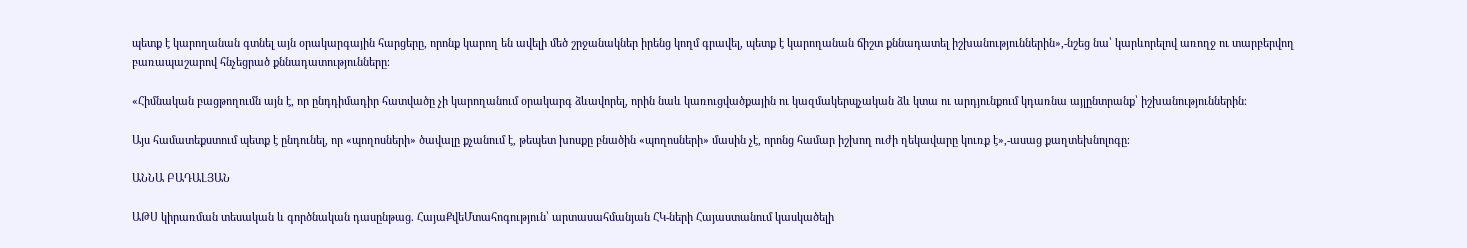պետք է կարողանան գտնել այն օրակարգային հարցերը, որոնք կարող են ավելի մեծ շրջանակներ իրենց կողմ գրավել, պետք է կարողանան ճիշտ քննադատել իշխանություններին»,-նշեց նա՝ կարևորելով առողջ ու տարբերվող բառապաշարով հնչեցրած քննադատությունները։

«Հիմնական բացթողումն այն է, որ ընդդիմադիր հատվածը չի կարողանում օրակարգ ձևավորել, որին նաև կառուցվածքային ու կազմակերպչական ձև կտա ու արդյունքում կդառնա այլընտրանք՝ իշխանություններին։

Այս համատեքստում պետք է ընդունել, որ «պողոսների» ծավալը քչանում է, թեպետ խոսքը բնածին «պողոսների» մասին չէ, որոնց համար իշխող ուժի ղեկավարը կուռք է»,-ասաց քաղտեխնոլոգը։

ԱՆՆԱ ԲԱԴԱԼՅԱՆ

ԱԹՍ կիրառման տեսական և գործնական դասընթաց. ՀայաՔվեՄտահոգություն՝ արտասահմանյան ՀԿ-ների Հայաստանում կասկածելի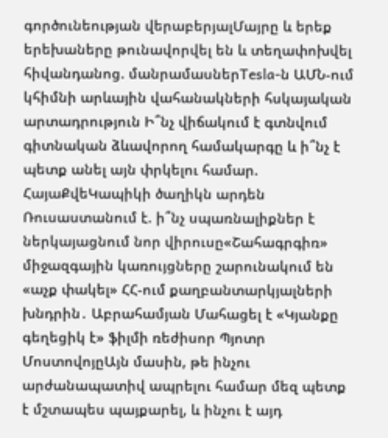գործունեության վերաբերյալՄայրը և երեք երեխաները թունավորվել են և տեղափոխվել հիվանդանոց. մանրամասներTesla-ն ԱՄՆ-ում կհիմնի արևային վահանակների հսկայական արտադրություն Ի՞նչ վիճակում է գտնվում գիտնական ձևավորող համակարգը և ի՞նչ է պետք անել այն փրկելու համար. ՀայաՔվեԿապիկի ծաղիկն արդեն Ռուսաստանում է. ի՞նչ սպառնալիքներ է ներկայացնում նոր վիրուսը«Շահագրգիռ» միջազգային կառույցները շարունակում են «աչք փակել» ՀՀ-ում քաղբանտարկյալների խնդրին․ Աբրահամյան Մահացել է «Կյանքը գեղեցիկ է» ֆիլմի ռեժիսոր Պյոտր ՄոստովոյըԱյն մասին, թե ինչու արժանապատիվ ապրելու համար մեզ պետք է մշտապես պայքարել, և ինչու է այդ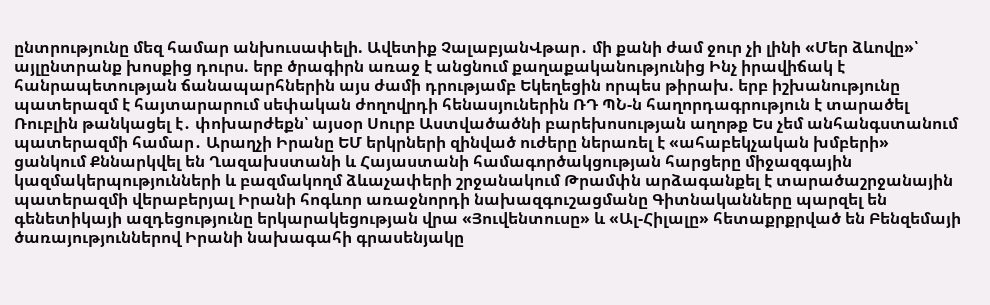ընտրությունը մեզ համար անխուսափելի. Ավետիք ՉալաբյանՎթար․ մի քանի ժամ ջուր չի լինի «Մեր ձևովը»՝ այլընտրանք խոսքից դուրս. երբ ծրագիրն առաջ է անցնում քաղաքականությունից Ինչ իրավիճակ է հանրապետության ճանապարհներին այս ժամի դրությամբ Եկեղեցին որպես թիրախ. երբ իշխանությունը պատերազմ է հայտարարում սեփական ժողովրդի հենասյուներին ՌԴ ՊՆ-ն հաղորդագրություն է տարածել Ռուբլին թանկացել է․ փոխարժեքն՝ այսօր Սուրբ Աստվածածնի բարեխոսության աղոթք Ես չեմ անհանգստանում պատերազմի համար․ Արաղչի Իրանը ԵՄ երկրների զինված ուժերը ներառել է «ահաբեկչական խմբերի» ցանկում Քննարկվել են Ղազախստանի և Հայաստանի համագործակցության հարցերը միջազգային կազմակերպությունների և բազմակողմ ձևաչափերի շրջանակում Թրամփն արձագանքել է տարածաշրջանային պատերազմի վերաբերյալ Իրանի հոգևոր առաջնորդի նախազգուշացմանը Գիտնականները պարզել են գենետիկայի ազդեցությունը երկարակեցության վրա «Յուվենտուսը» և «Ալ-Հիլալը» հետաքրքրված են Բենզեմայի ծառայություններով Իրանի նախագահի գրասենյակը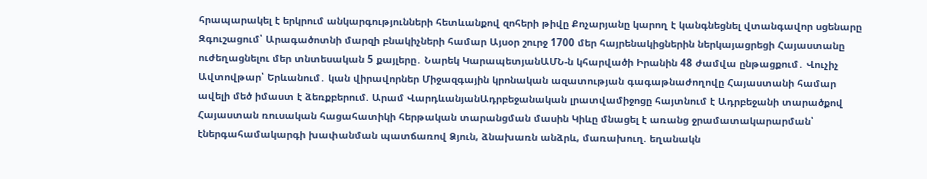հրապարակել է երկրում անկարգությունների հետևանքով զոհերի թիվը Քոչարյանը կարող է կանգնեցնել վտանգավոր սցենարը Զգուշացում՝ Արագածոտնի մարզի բնակիչների համար Այսօր շուրջ 1700 մեր հայրենակիցներին ներկայացրեցի Հայաստանը ուժեղացնելու մեր տնտեսական 5 քայլերը․ Նարեկ ԿարապետյանԱՄՆ-ն կհարվածի Իրանին 48 ժամվա ընթացքում․ Վուչիչ Ավտովթար՝ Երևանում․ կան վիրավորներ Միջազգային կրոնական ազատության գագաթնաժողովը Հայաստանի համար ավելի մեծ իմաստ է ձեռքբերում. Արամ ՎարդևանյանԱդրբեջանական լրատվամիջոցը հայտնում է Ադրբեջանի տարածքով Հայաստան ռուսական հացահատիկի հերթական տարանցման մասին Կիևը մնացել է առանց ջրամատակարարման՝ էներգահամակարգի խափանման պատճառով Ձյուն, ձնախառն անձրև, մառախուղ. եղանակն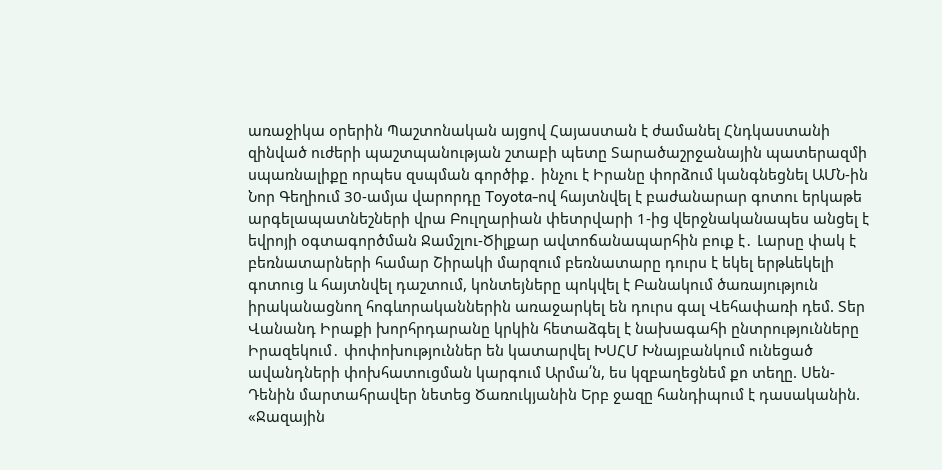առաջիկա օրերին Պաշտոնական այցով Հայաստան է ժամանել Հնդկաստանի զինված ուժերի պաշտպանության շտաբի պետը Տարածաշրջանային պատերազմի սպառնալիքը որպես զսպման գործիք․ ինչու է Իրանը փորձում կանգնեցնել ԱՄՆ-ին Նոր Գեղիում 30-ամյա վարորդը Toyota-ով հայտնվել է բաժանարար գոտու երկաթե արգելապատնեշների վրա Բուլղարիան փետրվարի 1-ից վերջնականապես անցել է եվրոյի օգտագործման Ջամշլու-Ծիլքար ավտոճանապարհին բուք է․ Լարսը փակ է բեռնատարների համար Շիրակի մարզում բեռնատարը դուրս է եկել երթևեկելի գոտուց և հայտնվել դաշտում, կոնտեյները պոկվել է Բանակում ծառայություն իրականացնող հոգևորականներին առաջարկել են դուրս գալ Վեհափառի դեմ. Տեր Վանանդ Իրաքի խորհրդարանը կրկին հետաձգել է նախագահի ընտրությունները Իրազեկում․ փոփոխություններ են կատարվել ԽՍՀՄ Խնայբանկում ունեցած ավանդների փոխհատուցման կարգում Արմա՛ն, ես կզբաղեցնեմ քո տեղը. Սեն-Դենին մարտահրավեր նետեց Ծառուկյանին Երբ ջազը հանդիպում է դասականին. «Ջազային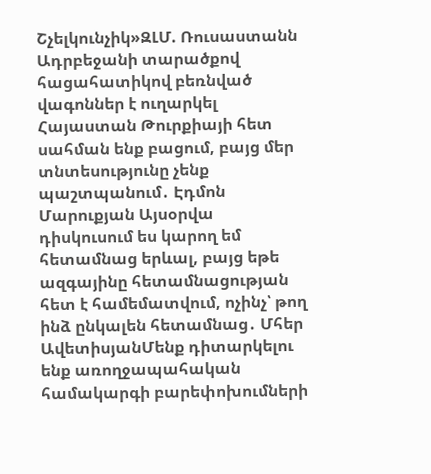Շչելկունչիկ»ԶԼՄ. Ռուսաստանն Ադրբեջանի տարածքով հացահատիկով բեռնված վագոններ է ուղարկել Հայաստան Թուրքիայի հետ սահման ենք բացում, բայց մեր տնտեսությունը չենք պաշտպանում․ Էդմոն Մարուքյան Այսօրվա դիսկուսում ես կարող եմ հետամնաց երևալ, բայց եթե ազգայինը հետամնացության հետ է համեմատվում, ոչինչ՝ թող ինձ ընկալեն հետամնաց․ Մհեր ԱվետիսյանՄենք դիտարկելու ենք առողջապահական համակարգի բարեփոխումների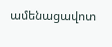ամենացավոտ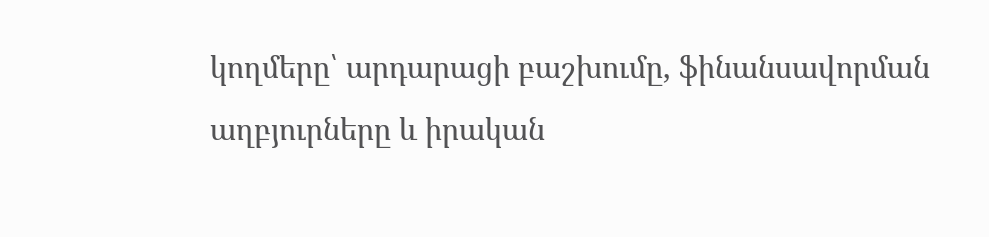կողմերը՝ արդարացի բաշխումը, ֆինանսավորման աղբյուրները և իրական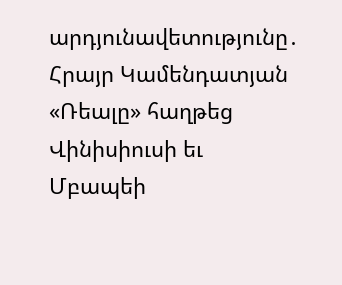արդյունավետությունը․ Հրայր Կամենդատյան «Ռեալը» հաղթեց Վինիսիուսի եւ Մբապեի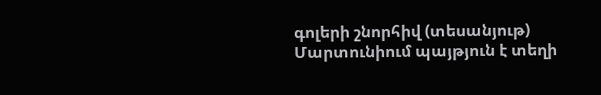գոլերի շնորհիվ (տեսանյութ) Մարտունիում պայթյուն է տեղի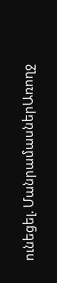ունեցել. ՄանրամասներԱռողջ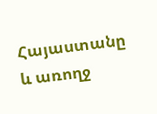Հայաստանը և առողջ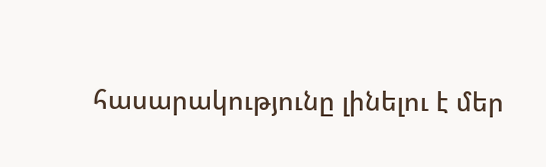հասարակությունը լինելու է մեր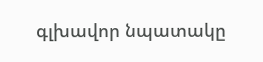գլխավոր նպատակը